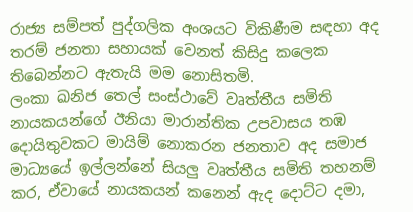රාජ්‍ය සම්පත් පුද්ගලික අංශයට විකිණීම සඳහා අද තරම් ජනතා සහායක් වෙනත් කිසිදු කලෙක තිබෙන්නට ඇතැයි මම නොසිතමි.
ලංකා ඛනිජ තෙල් සංස්ථාවේ වෘත්තීය සමිති නායකයන්ගේ ඊනියා මාරාන්තික උපවාසය තඹ දොයිතුවකට මායිම් නොකරන ජනතාව අද සමාජ මාධ්‍යයේ ඉල්ලන්නේ සියලු වෘත්තීය සමිති තහනම් කර, ඒවායේ නායකයන් කනෙන් ඇද දොට්ට දමා,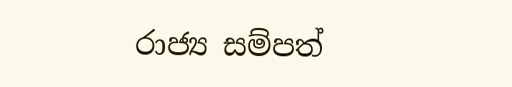රාජ්‍ය සම්පත්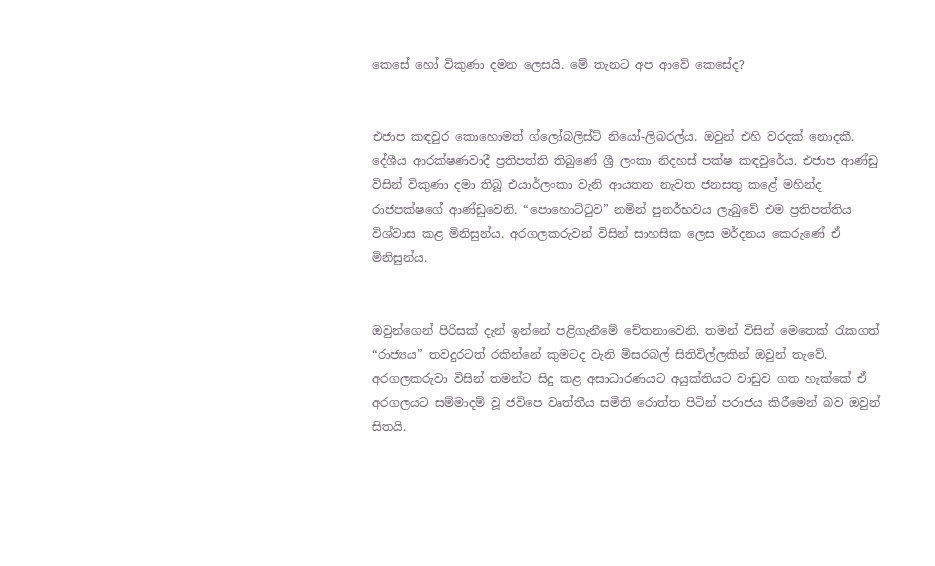කෙසේ හෝ විකුණා දමන ලෙසයි. මේ තැනට අප ආවේ කෙසේද?


එජාප කඳවුර කොහොමත් ග්ලෝබලිස්ට් නියෝ-ලිබරල්ය. ඔවුන් එහි වරදක් නොදකී. දේශීය ආරක්ෂණවාදී ප්‍රතිපත්ති තිබුණේ ශ්‍රී ලංකා නිදහස් පක්ෂ කඳවුරේය. එජාප ආණ්ඩු විසින් විකුණා දමා තිබූ එයාර්ලංකා වැනි ආයතන නැවත ජනසතු කළේ මහින්ද රාජපක්ෂගේ ආණ්ඩුවෙනි. “පොහොට්ටුව” නමින් පුනර්භවය ලැබුවේ එම ප්‍රතිපත්තිය විශ්වාස කළ මිනිසුන්ය. අරගලකරුවන් විසින් සාහසික ලෙස මර්දනය කෙරුණේ ඒ මිනිසුන්ය.


ඔවුන්ගෙන් පිරිසක් දැන් ඉන්නේ පළිගැනීමේ චේතනාවෙනි. තමන් විසින් මෙතෙක් රැකගත් “රාජ්‍යය” තවදුරටත් රකින්නේ කුමටද වැනි මිසරබල් සිතිවිල්ලකින් ඔවුන් තැවේ. අරගලකරුවා විසින් තමන්ට සිදු කළ අසාධාරණයට අයුක්තියට වාඩුව ගත හැක්කේ ඒ අරගලයට සම්මාදම් වූ ජවිපෙ වෘත්තීය සමිති රොත්ත පිටින් පරාජය කිරීමෙන් බව ඔවුන් සිතයි.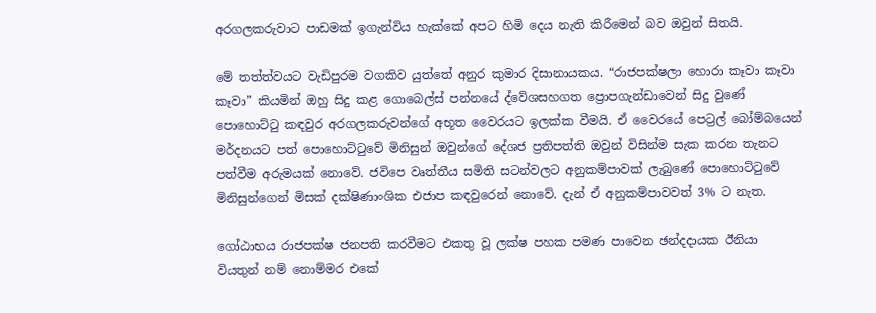අරගලකරුවාට පාඩමක් ඉගැන්විය හැක්කේ අපට හිමි දෙය නැති කිරීමෙන් බව ඔවුන් සිතයි.

මේ තත්ත්වයට වැඩිපුරම වගකිව යුත්තේ අනුර කුමාර දිසානායකය. “රාජපක්ෂලා හොරා කෑවා කෑවා කෑවා” කියමින් ඔහු සිදු කළ ගොබෙල්ස් පන්නයේ ද්වේශසහගත ප්‍රොපගැන්ඩාවෙන් සිදු වුණේ පොහොට්ටු කඳවුර අරගලකරුවන්ගේ අභූත වෛරයට ඉලක්ක වීමයි. ඒ වෛරයේ පෙට්‍රල් බෝම්බයෙන් මර්දනයට පත් පොහොට්ටුවේ මිනිසුන් ඔවුන්ගේ දේශජ ප්‍රතිපත්ති ඔවුන් විසින්ම සැක කරන තැනට පත්වීම අරුමයක් නොවේ. ජවිපෙ වෘත්තීය සමිති සටන්වලට අනුකම්පාවක් ලැබුණේ පොහොට්ටුවේ මිනිසුන්ගෙන් මිසක් දක්ෂිණාංශික එජාප කඳවුරෙන් නොවේ. දැන් ඒ අනුකම්පාවවත් 3% ට නැත.

ගෝඨාභය රාජපක්ෂ ජනපති කරවීමට එකතු වූ ලක්ෂ පහක පමණ පාවෙන ඡන්දදායක ඊනියා වියතුන් නම් නොම්මර එකේ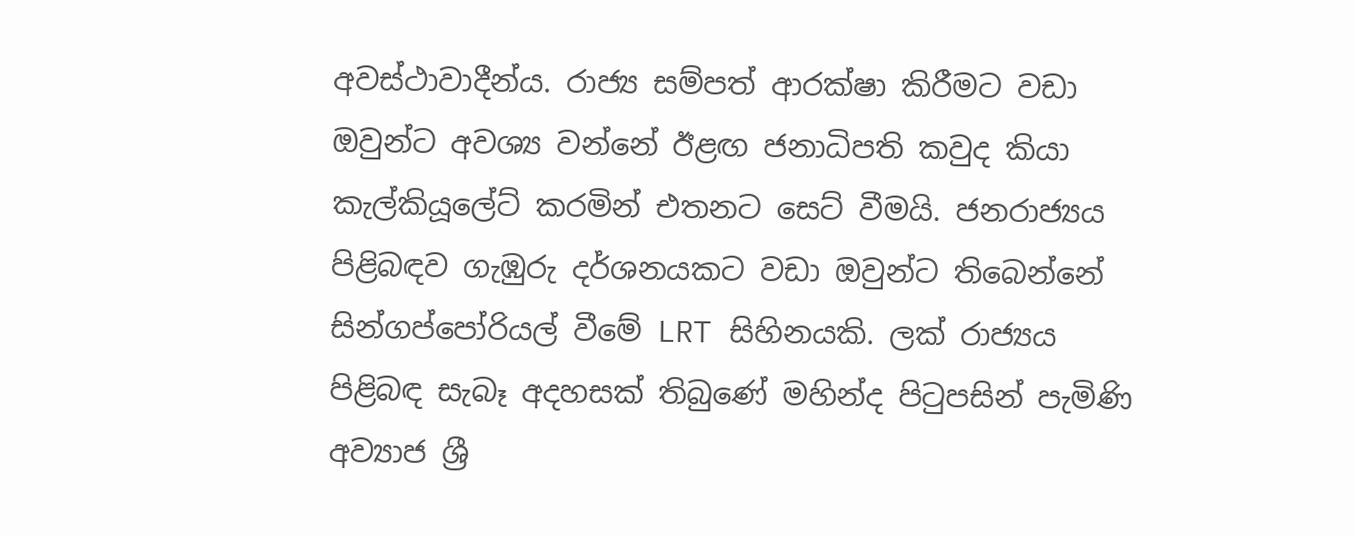අවස්ථාවාදීන්ය. රාජ්‍ය සම්පත් ආරක්ෂා කිරීමට වඩා ඔවුන්ට අවශ්‍ය වන්නේ ඊළඟ ජනාධිපති කවුද කියා කැල්කියූලේට් කරමින් එතනට සෙට් වීමයි. ජනරාජ්‍යය පිළිබඳව ගැඹුරු දර්ශනයකට වඩා ඔවුන්ට තිබෙන්නේ සින්ගප්පෝරියල් වීමේ LRT සිහිනයකි. ලක් රාජ්‍යය පිළිබඳ සැබෑ අදහසක් තිබුණේ මහින්ද පිටුපසින් පැමිණි අව්‍යාජ ශ්‍රී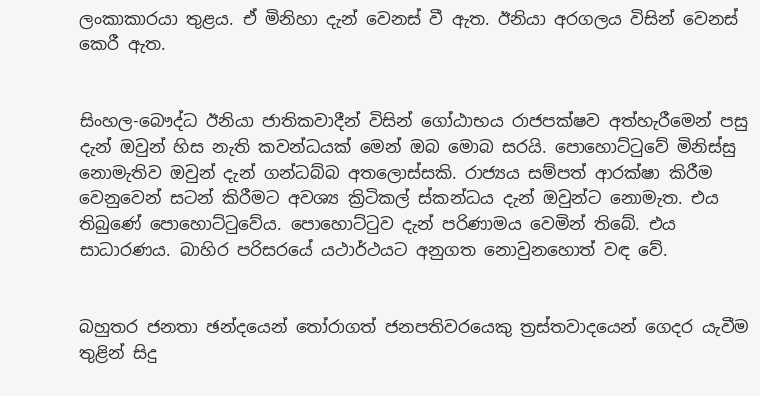ලංකාකාරයා තුළය. ඒ මිනිහා දැන් වෙනස් වී ඇත. ඊනියා අරගලය විසින් වෙනස් කෙරී ඇත.


සිංහල-බෞද්ධ ඊනියා ජාතිකවාදීන් විසින් ගෝඨාභය රාජපක්ෂව අත්හැරීමෙන් පසු දැන් ඔවුන් හිස නැති කවන්ධයක් මෙන් ඔබ මොබ සරයි. පොහොට්ටුවේ මිනිස්සු නොමැතිව ඔවුන් දැන් ගන්ධබ්බ අතලොස්සකි. රාජ්‍යය සම්පත් ආරක්ෂා කිරීම වෙනුවෙන් සටන් කිරීමට අවශ්‍ය ක්‍රිටිකල් ස්කන්ධය දැන් ඔවුන්ට නොමැත. එය තිබුණේ පොහොට්ටුවේය. පොහොට්ටුව දැන් පරිණාමය වෙමින් තිබේ. එය සාධාරණය. බාහිර පරිසරයේ යථාර්ථයට අනුගත නොවුනහොත් වඳ වේ.


බහුතර ජනතා ඡන්දයෙන් තෝරාගත් ජනපතිවරයෙකු ත්‍රස්තවාදයෙන් ගෙදර යැවීම තුළින් සිදු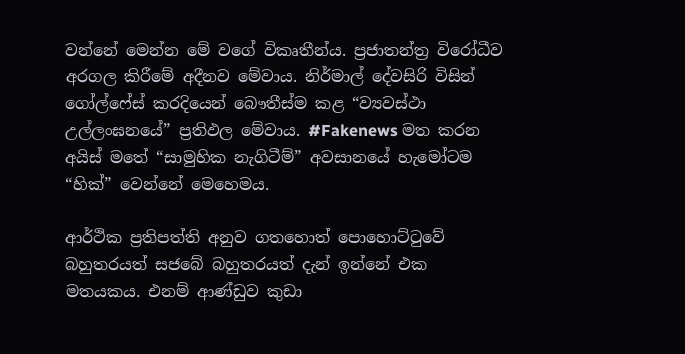වන්නේ මෙන්න මේ වගේ විකෘතීන්ය. ප්‍රජාතන්ත්‍ර විරෝධීව අරගල කිරීමේ අදීනව මේවාය. නිර්මාල් දේවසිරි විසින් ගෝල්ෆේස් කරදියෙන් බෞතීස්ම කළ “ව්‍යවස්ථා උල්ලංඝනයේ” ප්‍රතිඵල මේවාය. #Fakenews මත කරන අයිස් මතේ “සාමුහික නැගිටීම්” අවසානයේ හැමෝටම “හික්” වෙන්නේ මෙහෙමය.

ආර්ථික ප්‍රතිපත්ති අනුව ගතහොත් පොහොට්ටුවේ බහුතරයත් සජබේ බහුතරයත් දැන් ඉන්නේ එක මතයකය. එනම් ආණ්ඩුව කුඩා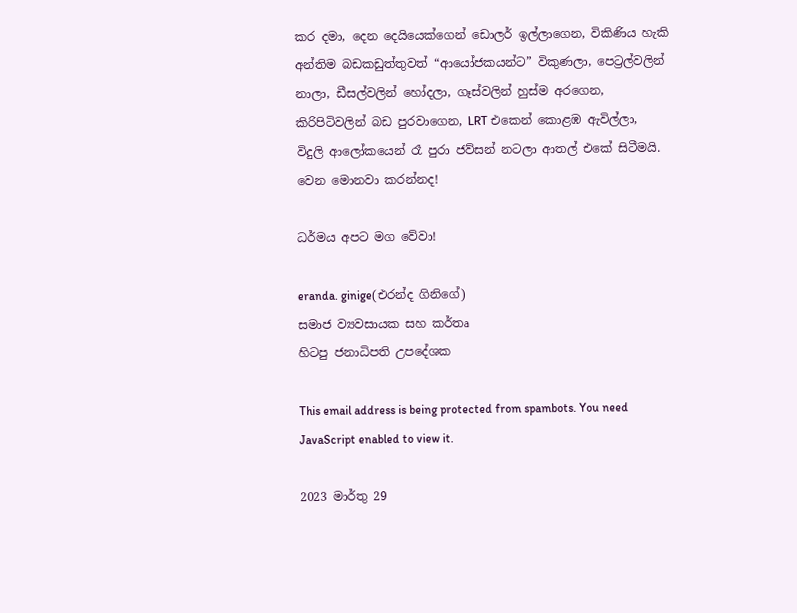කර දමා, දෙන දෙයියෙක්ගෙන් ඩොලර් ඉල්ලාගෙන, විකිණිය හැකි අන්තිම බඩකඩුත්තුවත් “ආයෝජකයන්ට” විකුණලා, පෙට්‍රල්වලින් නාලා, ඩීසල්වලින් හෝදලා, ගෑස්වලින් හුස්ම අරගෙන, කිරිපිටිවලින් බඩ පුරවාගෙන, LRT එකෙන් කොළඹ ඇවිල්ලා, විදුලි ආලෝකයෙන් රෑ පුරා ජව්සන් නටලා ආතල් එකේ සිටීමයි. වෙන මොනවා කරන්නද!

ධර්මය අපට මග වේවා!

eranda. ginige(එරන්ද ගිනිගේ)
සමාජ ව්‍යවසායක සහ කර්තෘ
හිටපු ජනාධිපති උපදේශක

This email address is being protected from spambots. You need JavaScript enabled to view it.

2023 මාර්තු 29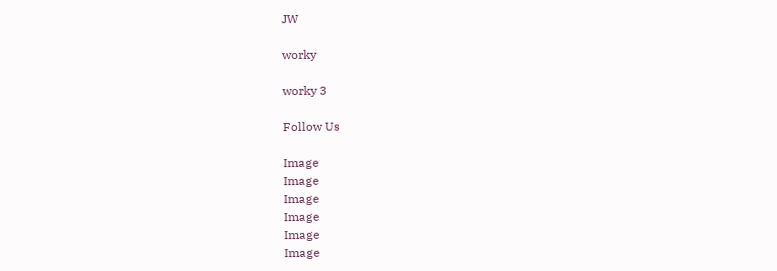JW

worky

worky 3

Follow Us

Image
Image
Image
Image
Image
Image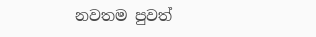නවතම පුවත්